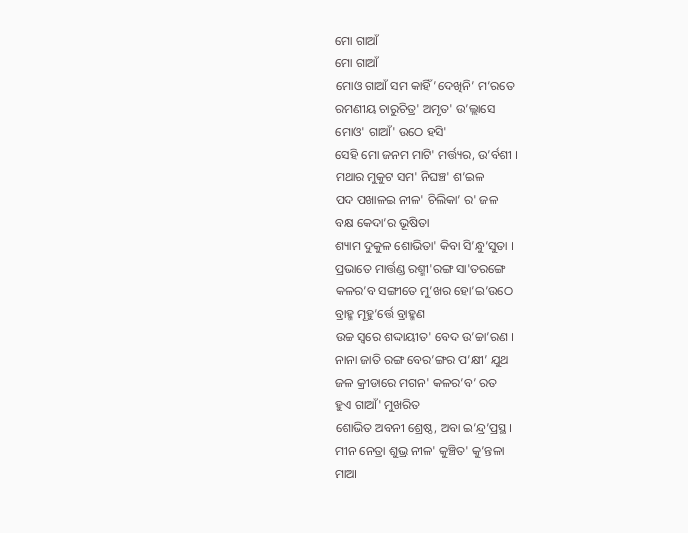ମୋ ଗାଆଁ
ମୋ ଗାଆଁ
ମୋଓ ଗାଆଁ ସମ କାହିଁ’ଦେଖିନି’ ମ’ରତେ
ରମଣୀୟ ଚାରୁଚିତ୍ର' ଅମୃତ' ଉ’ଲ୍ଲାସେ
ମୋଓ' ଗାଆଁ' ଉଠେ ହସି'
ସେହି ମୋ ଜନମ ମାଟି' ମର୍ତ୍ତ୍ୟର, ଉ’ର୍ବଶୀ ।
ମଥାର ମୁକୁଟ ସମ' ନିଘଞ୍ଚ' ଶ’ଇଳ
ପଦ ପଖାଳଇ ନୀଳ' ଚିଲିକା’ ର' ଜଳ
ବକ୍ଷ କେଦା’ର ଭୂଷିତା
ଶ୍ୟାମ ଦୁକୁଳ ଶୋଭିତା' କିବା ସି’ନ୍ଧୁ’ସୁତା ।
ପ୍ରଭାତେ ମାର୍ତ୍ତଣ୍ଡ ରଶ୍ମୀ'ରଙ୍ଗ ସା'ତରଙ୍ଗେ
କଳର’ବ ସଙ୍ଗୀତେ ମୁ’ଖର ହୋ’ଇ’ଉଠେ
ବ୍ରାହ୍ମ ମୂହୁ’ର୍ତ୍ତେ ବ୍ରାହ୍ମଣ
ଉଚ୍ଚ ସ୍ଵରେ ଶଦ୍ଦାୟୀତ' ବେଦ ଉ’ଚ୍ଚା’ରଣ ।
ନାନା ଜାତି ରଙ୍ଗ ବେର’ଙ୍ଗର ପ’କ୍ଷୀ’ ଯୁଥ
ଜଳ କ୍ରୀଡାରେ ମଗନ' କଳର’ବ’ ରତ
ହୁଏ ଗାଆଁ' ମୁଖରିତ
ଶୋଭିତ ଅବନୀ ଶ୍ରେଷ୍ଠ, ଅବା ଇ’ନ୍ଦ୍ର’ପ୍ରସ୍ଥ ।
ମୀନ ନେତ୍ରା ଶୁଭ୍ର ନୀଳ' କୁଞ୍ଚିତ' କୁ’ନ୍ତଳା
ମାଆ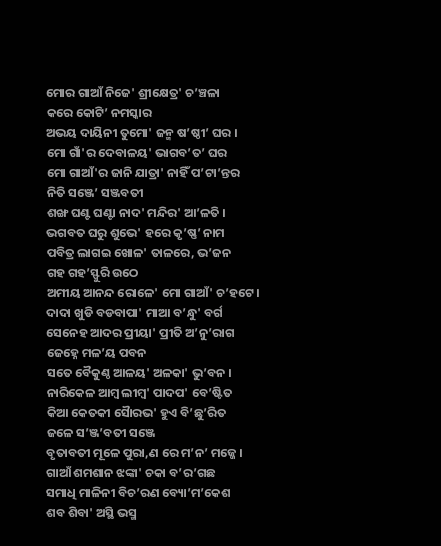ମୋର ଗାଆଁ ନିଜେ' ଶ୍ରୀକ୍ଷେତ୍ର' ଚ’ଞ୍ଚଳା
କରେ କୋଟି’ ନମସ୍କାର
ଅଭୟ ଦାୟିନୀ ତୁମୋ' ଜନ୍ମ ଷ’ଷ୍ଠୀ’ ଘର ।
ମୋ ଗାଁ'ର ଦେବାଳୟ' ଭାଗବ’ତ’ ଘର
ମୋ ଗାଆଁ'ର ଜାନି ଯାତ୍ରା' ନାହିଁ ପ’ଟା’ନ୍ତର
ନିତି ସଞ୍ଜେ’ ସଞ୍ଜବତୀ
ଶଙ୍ଖ ଘଣ୍ଟ ଘଣ୍ଟା ନାଦ' ମନ୍ଦିର' ଆ’ଳତି ।
ଭଗବତ ଘରୁ ଶୁଭେ' ହରେ କୃ’ଷ୍ଣ’ ନାମ
ପବିତ୍ର ଲାଗଇ ଖୋଳ' ତାଳରେ, ଭ’ଜନ
ଗହ ଗହ’ସ୍ଫୁରି ଉଠେ
ଅମୀୟ ଆନନ୍ଦ ରୋଳେ' ମୋ ଗାଆଁ' ଚ’ହଟେ ।
ଦାଦା ଖୁଡି ବଡବାପା' ମାଆ ବ’ନ୍ଧୁ' ବର୍ଗ
ସେନେହ ଆଦର ପ୍ରୀୟା' ପ୍ରୀତି ଅ’ନୁ’ରାଗ
ଜେହ୍ନେ ମଳ’ୟ ପବନ
ସତେ ବୈକୁଣ୍ଠ ଆଳୟ' ଅଳକା' ଭୁ’ବନ ।
ନାରିକେଳ ଆମ୍ଵ ଲୀମ୍ବ' ପାଦପ' ବେ’ଷ୍ଟିତ
କିଆ କେତକୀ ସୈାରଭ' ହୁଏ ବି’ଛୁ’ରିତ
ଜଳେ ସ’ଞ୍ଜ’ବତୀ ସଞ୍ଜେ
ବୃତାବତୀ ମୂଳେ ପୁରା,ଣ ରେ ମ’ନ’ ମଜ୍ଜେ ।
ଗାଆଁ ଶମଶାନ ଝଙ୍କା' ଚକା ବ’ର’ଗଛ
ସମାଧି ମାଳିନୀ ବିଚ’ରଣ ବ୍ୟୋ’ମ’କେଶ
ଶବ ଶିବା' ଅସ୍ଥି ଭସ୍ମ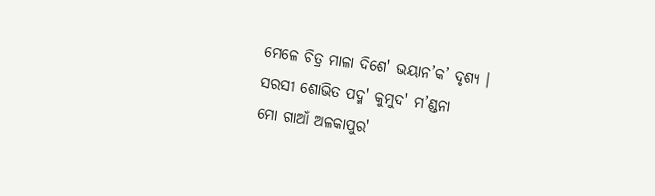ମେଳେ ଚିତ୍ର ମାଳା ଦିଶେ' ଭୟାନ’କ’ ଦୃଶ୍ୟ ।
ସରସୀ ଶୋଭିତ ପଦ୍ମ' କୁମୁଦ' ମ’ଣ୍ଡନା
ମୋ ଗାଆଁ ଅଳକାପୁର'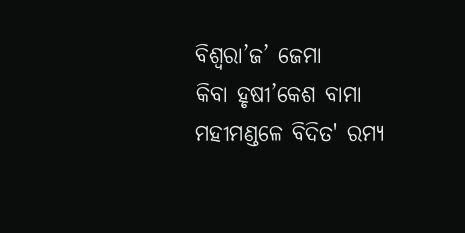ବିଶ୍ଵରା’ଜ’ ଜେମା
କିବା ହୃଷୀ’କେଶ ବାମା
ମହୀମଣ୍ଡଳେ ବିଦିତ' ରମ୍ୟ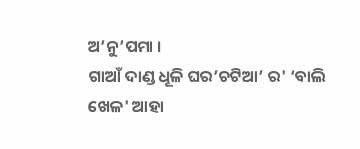ଅ’ନୁ’ପମା ।
ଗାଆଁ ଦାଣ୍ଡ ଧୂଳି ଘର’ଚଟିଆ’ ର' ‘ବାଲି
ଖେଳ' ଆହା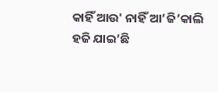କାହିଁ ଆଉ' ନାହିଁ ଆ’ଜି’କାଲି
ହଜି ଯାଇ’ଛି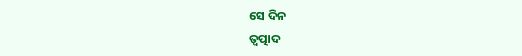ସେ ଦିନ
ତ୍ଵତ୍ପାଦ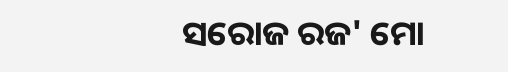ସରୋଜ ରଜ' ମୋ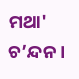ମଥା' ଚ’ନ୍ଦନ ।